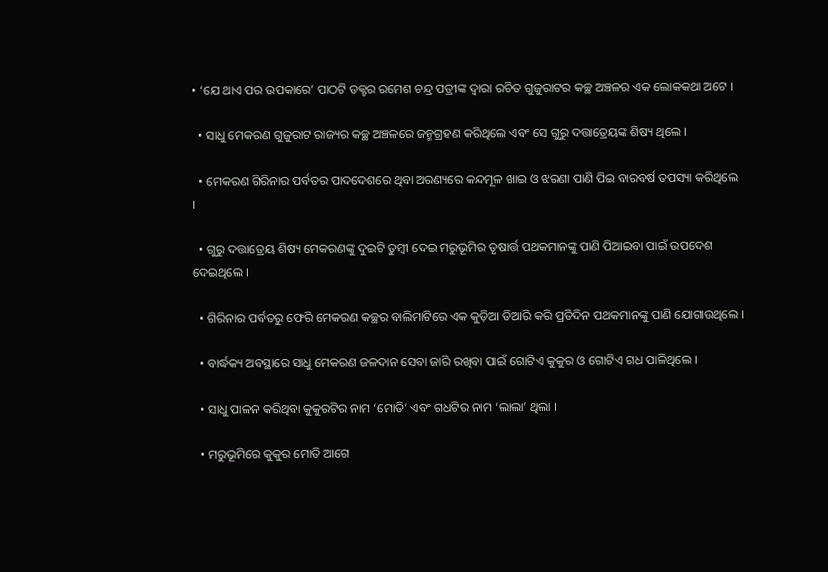• ‘ଯେ ଥାଏ ପର ଉପକାରେ’ ପାଠଟି ଡକ୍ଟର ରମେଶ ଚନ୍ଦ୍ର ପତ୍ରୀଙ୍କ ଦ୍ୱାରା ରଚିତ ଗୁଜୁରାଟର କଚ୍ଛ ଅଞ୍ଚଳର ଏକ ଲୋକକଥା ଅଟେ ।

  • ସାଧୁ ମେକରଣ ଗୁଜୁରାଟ ରାଜ୍ୟର କଚ୍ଛ ଅଞ୍ଚଳରେ ଜନ୍ମଗ୍ରହଣ କରିଥିଲେ ଏବଂ ସେ ଗୁରୁ ଦତ୍ତାତ୍ରେୟଙ୍କ ଶିଷ୍ୟ ଥିଲେ ।

  • ମେକରଣ ଗିରିନାର ପର୍ବତର ପାଦଦେଶରେ ଥିବା ଅରଣ୍ୟରେ କନ୍ଦମୂଳ ଖାଇ ଓ ଝରଣା ପାଣି ପିଇ ବାରବର୍ଷ ତପସ୍ୟା କରିଥିଲେ ।

  • ଗୁରୁ ଦତ୍ତାତ୍ରେୟ ଶିଷ୍ୟ ମେକରଣଙ୍କୁ ଦୁଇଟି ତୁମ୍ବୀ ଦେଇ ମରୁଭୂମିର ତୃଷାର୍ତ୍ତ ପଥକମାନଙ୍କୁ ପାଣି ପିଆଇବା ପାଇଁ ଉପଦେଶ ଦେଇଥିଲେ ।

  • ଗିରିନାର ପର୍ବତରୁ ଫେରି ମେକରଣ କଚ୍ଛର ବାଲିମାଟିରେ ଏକ କୁଡ଼ିଆ ତିଆରି କରି ପ୍ରତିଦିନ ପଥକମାନଙ୍କୁ ପାଣି ଯୋଗାଉଥିଲେ ।

  • ବାର୍ଦ୍ଧକ୍ୟ ଅବସ୍ଥାରେ ସାଧୁ ମେକରଣ ଜଳଦାନ ସେବା ଜାରି ରଖିବା ପାଇଁ ଗୋଟିଏ କୁକୁର ଓ ଗୋଟିଏ ଗଧ ପାଳିଥିଲେ ।

  • ସାଧୁ ପାଳନ କରିଥିବା କୁକୁରଟିର ନାମ ‘ମୋତି’ ଏବଂ ଗଧଟିର ନାମ ‘ଲାଲା’ ଥିଲା ।

  • ମରୁଭୂମିରେ କୁକୁର ମୋତି ଆଗେ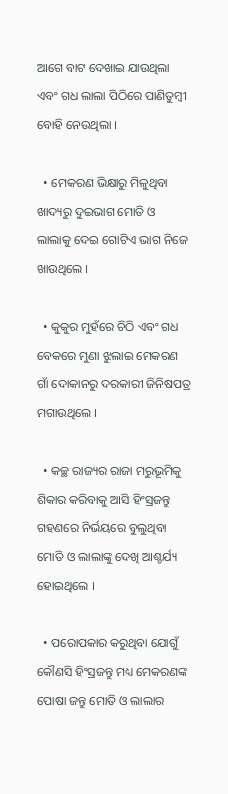ଆଗେ ବାଟ ଦେଖାଇ ଯାଉଥିଲା ଏବଂ ଗଧ ଲାଲା ପିଠିରେ ପାଣିତୁମ୍ବୀ ବୋହି ନେଉଥିଲା ।

  • ମେକରଣ ଭିକ୍ଷାରୁ ମିଳୁଥିବା ଖାଦ୍ୟରୁ ଦୁଇଭାଗ ମୋତି ଓ ଲାଲାକୁ ଦେଇ ଗୋଟିଏ ଭାଗ ନିଜେ ଖାଉଥିଲେ ।

  • କୁକୁର ମୁହଁରେ ଚିଠି ଏବଂ ଗଧ ବେକରେ ମୁଣା ଝୁଲାଇ ମେକରଣ ଗାଁ ଦୋକାନରୁ ଦରକାରୀ ଜିନିଷପତ୍ର ମଗାଉଥିଲେ ।

  • କଚ୍ଛ ରାଜ୍ୟର ରାଜା ମରୁଭୂମିକୁ ଶିକାର କରିବାକୁ ଆସି ହିଂସ୍ରଜନ୍ତୁ ଗହଣରେ ନିର୍ଭୟରେ ବୁଲୁଥିବା ମୋତି ଓ ଲାଲାଙ୍କୁ ଦେଖି ଆଶ୍ଚର୍ଯ୍ୟ ହୋଇଥିଲେ ।

  • ପରୋପକାର କରୁଥିବା ଯୋଗୁଁ କୌଣସି ହିଂସ୍ରଜନ୍ତୁ ମଧ୍ୟ ମେକରଣଙ୍କ ପୋଷା ଜନ୍ତୁ ମୋତି ଓ ଲାଲାର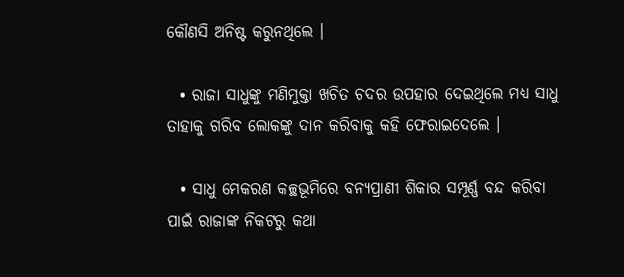କୌଣସି ଅନିଷ୍ଟ କରୁନଥିଲେ ।

  • ରାଜା ସାଧୁଙ୍କୁ ମଣିମୁକ୍ତା ଖଚିତ ଚଦର ଉପହାର ଦେଇଥିଲେ ମଧ୍ୟ ସାଧୁ ତାହାକୁ ଗରିବ ଲୋକଙ୍କୁ ଦାନ କରିବାକୁ କହି ଫେରାଇଦେଲେ ।

  • ସାଧୁ ମେକରଣ କଚ୍ଛଭୂମିରେ ବନ୍ୟପ୍ରାଣୀ ଶିକାର ସମ୍ପୂର୍ଣ୍ଣ ବନ୍ଦ କରିବା ପାଇଁ ରାଜାଙ୍କ ନିକଟରୁ କଥା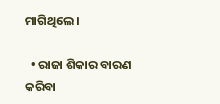ମାଗିଥିଲେ ।

  • ରାଜା ଶିକାର ବାରଣ କରିବା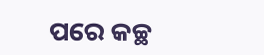ପରେ କଚ୍ଛ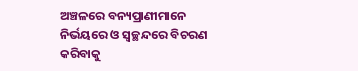ଅଞ୍ଚଳରେ ବନ୍ୟପ୍ରାଣୀମାନେ ନିର୍ଭୟରେ ଓ ସ୍ୱଚ୍ଛନ୍ଦରେ ବିଚରଣ କରିବାକୁ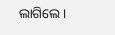ଲାଗିଲେ ।